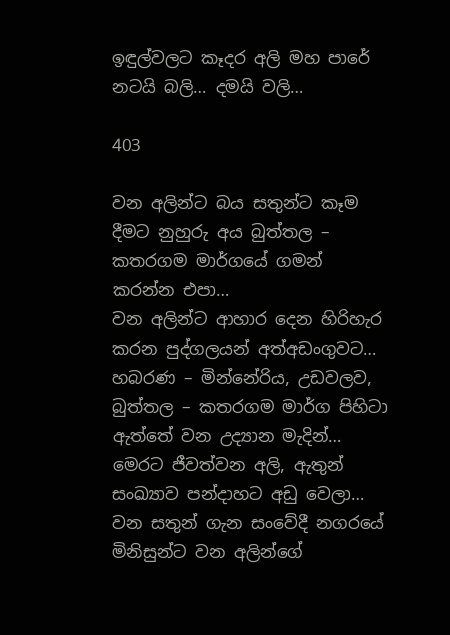ඉඳුල්වලට කෑදර අලි මහ පාරේ නටයි බලි… දමයි වලි…

403

වන අලින්ට බය සතුන්ට කෑම දීමට නුහුරු අය බුත්තල – කතරගම මාර්ගයේ ගමන් කරන්න එපා…
වන අලින්ට ආහාර දෙන හිරිහැර කරන පුද්ගලයන් අත්අඩංගුවට…
හබරණ – මින්නේරිය, උඩවලව, බුත්තල – කතරගම මාර්ග පිහිටා ඇත්තේ වන උද්‍යාන මැදින්…
මෙරට ජීවත්වන අලි, ඇතුන් සංඛ්‍යාව පන්දාහට අඩු වෙලා…
වන සතුන් ගැන සංවේදී නගරයේ මිනිසුන්ට වන අලින්ගේ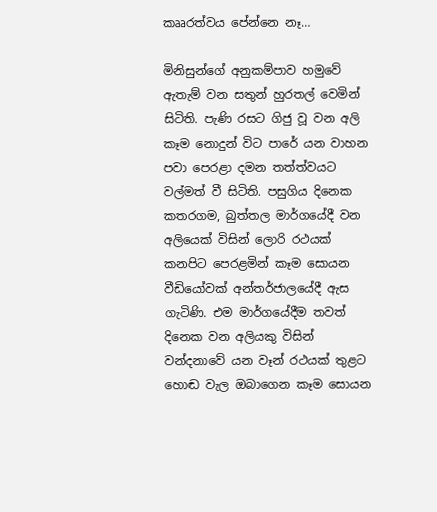කෲරත්වය පේන්නෙ නෑ…

මිනිසුන්ගේ අනුකම්පාව හමුවේ ඇතැම් වන සතුන් හුරතල් වෙමින් සිටිති. පැණි රසට ගිජු වූ වන අලි කෑම නොදුන් විට පාරේ යන වාහන පවා පෙරළා දමන තත්ත්වයට වල්මත් වී සිටිති. පසුගිය දිනෙක කතරගම, බුත්තල මාර්ගයේදී වන අලියෙක් විසින් ලොරි රථයක් කනපිට පෙරළමින් කෑම සොයන වීඩියෝවක් අන්තර්ජාලයේදී ඇස ගැටිණි. එම මාර්ගයේදීම තවත් දිනෙක වන අලියකු විසින් වන්දනාවේ යන වෑන් රථයක් තුළට හොඬ වැල ඔබාගෙන කෑම සොයන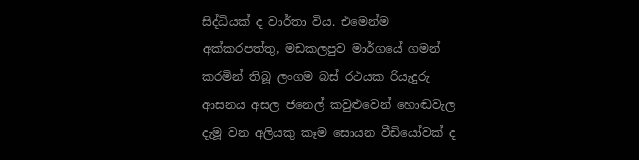සිද්ධියක් ද වාර්තා විය. එමෙන්ම අක්කරපත්තු, මඩකලපුව මාර්ගයේ ගමන් කරමින් තිබූ ලංගම බස් රථයක රියැදුරු ආසනය අසල ජනෙල් කවුළුවෙන් හොඬවැල දැමූ වන අලියකු කෑම සොයන වීඩියෝවක් ද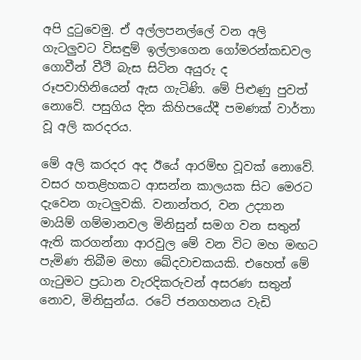අපි දුටුවෙමු. ඒ අල්ලපනල්ලේ වන අලි ගැටලුවට විසඳුම් ඉල්ලාගෙන ගෝමරන්කඩවල ගොවීන් වීථි බැස සිටින අයුරු ද රූපවාහිනියෙන් ඇස ගැටිණි. මේ පිළුණු පුවත් නොවේ. පසුගිය දින කිහිපයේදී පමණක් වාර්තා වූ අලි කරදරය.

මේ අලි කරදර අද ඊයේ ආරම්භ වූවක් නොවේ. වසර හතළිහකට ආසන්න කාලයක සිට මෙරට දැවෙන ගැටලුවකි. වනාන්තර, වන උද්‍යාන මායිම් ගම්මානවල මිනිසුන් සමග වන සතුන් ඇති කරගන්නා ආරවුල මේ වන විට මහ මඟට පැමිණ තිබීම මහා ඛේදවාචකයකි. එහෙත් මේ ගැටුමට ප්‍රධාන වැරදිකරුවන් අසරණ සතුන් නොව, මිනිසුන්ය. රටේ ජනගහනය වැඩි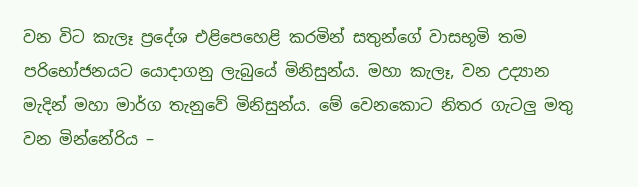වන විට කැලෑ ප්‍රදේශ එළිපෙහෙළි කරමින් සතුන්ගේ වාසභූමි තම පරිභෝජනයට යොදාගනු ලැබුයේ මිනිසුන්ය. මහා කැලෑ, වන උද්‍යාන මැදින් මහා මාර්ග තැනුවේ මිනිසුන්ය. මේ වෙනකොට නිතර ගැටලු මතු වන මින්නේරිය –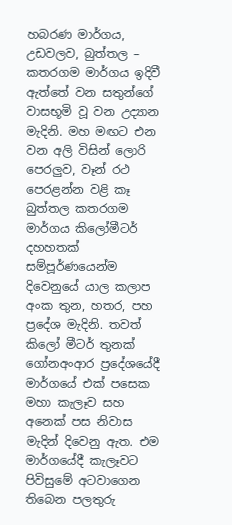හබරණ මාර්ගය, උඩවලව, බුත්තල – කතරගම මාර්ගය ඉදිවී ඇත්තේ වන සතුන්ගේ වාසභූමි වූ වන උද්‍යාන මැදිනි. මහ මඟට එන වන අලි විසින් ලොරි පෙරලුව, වෑන් රථ පෙරළන්න වළි කෑ බුත්තල කතරගම මාර්ගය කිලෝමීටර් දහහතක් සම්පූර්ණයෙන්ම දිවෙනුයේ යාල කලාප අංක තුන, හතර, පහ ප්‍රදේශ මැදිනි. තවත් කිලෝ මීටර් තුනක් ගෝනඅංආර ප්‍රදේශයේදී මාර්ගයේ එක් පසෙක මහා කැලෑව සහ අනෙක් පස නිවාස මැදින් දිවෙනු ඇත. එම මාර්ගයේදී කැලෑවට පිවිසුමේ අටවාගෙන තිබෙන පලතුරු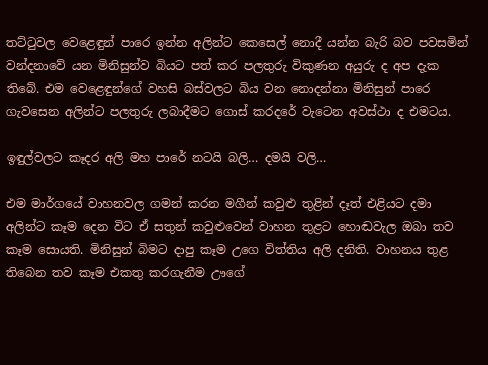තට්ටුවල වෙළෙඳුන් පාරෙ ඉන්න අලින්ට කෙසෙල් නොදී යන්න බැරි බව පවසමින් වන්දනාවේ යන මිනිසුන්ව බියට පත් කර පලතුරු විකුණන අයුරු ද අප දැක තිබේ. එම වෙළෙඳුන්ගේ වහසි බස්වලට බිය වන නොදන්නා මිනිසුන් පාරෙ ගැවසෙන අලින්ට පලතුරු ලබාදීමට ගොස් කරදරේ වැටෙන අවස්ථා ද එමටය.

ඉඳුල්වලට කෑදර අලි මහ පාරේ නටයි බලි… දමයි වලි…

එම මාර්ගයේ වාහනවල ගමන් කරන මගීන් කවුළු තුළින් දෑත් එළියට දමා අලින්ට කෑම දෙන විට ඒ සතුන් කවුළුවෙන් වාහන තුළට හොඬවැල ඔබා තව කෑම සොයති. මිනිසුන් බිමට දාපු කෑම උගෙ විත්තිය අලි දනිති. වාහනය තුළ තිබෙන තව කෑම එකතු කරගැනීම ඌගේ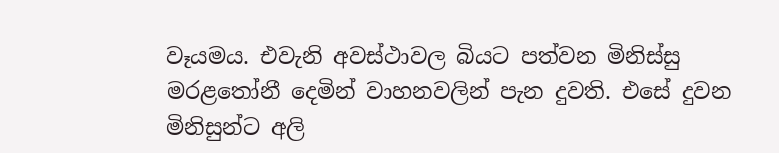වෑයමය. එවැනි අවස්ථාවල බියට පත්වන මිනිස්සු මරළතෝනී දෙමින් වාහනවලින් පැන දුවති. එසේ දුවන මිනිසුන්ට අලි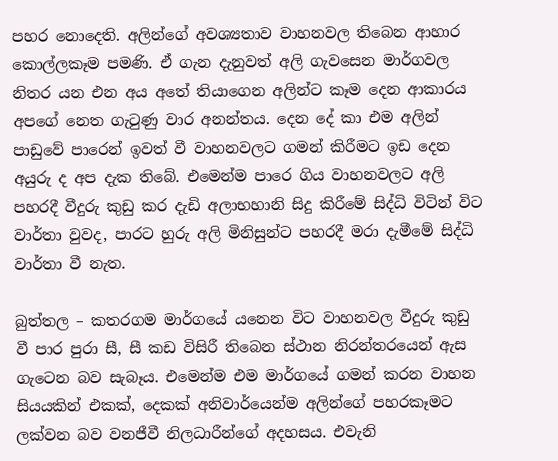පහර නොදෙති. අලින්ගේ අවශ්‍යතාව වාහනවල තිබෙන ආහාර කොල්ලකෑම පමණි. ඒ ගැන දැනුවත් අලි ගැවසෙන මාර්ගවල නිතර යන එන අය අතේ තියාගෙන අලින්ට කෑම දෙන ආකාරය අපගේ නෙත ගැටුණු වාර අනන්තය. දෙන දේ කා එම අලින් පාඩුවේ පාරෙන් ඉවත් වී වාහනවලට ගමන් කිරීමට ඉඩ දෙන අයුරු ද අප දැක තිබේ. එමෙන්ම පාරෙ ගිය වාහනවලට අලි පහරදී වීදුරු කුඩු කර දැඩි අලාභහානි සිදු කිරීමේ සිද්ධි විටින් විට වාර්තා වුවද, පාරට හුරු අලි මිනිසුන්ට පහරදී මරා දැමීමේ සිද්ධි වාර්තා වී නැත.

බුත්තල – කතරගම මාර්ගයේ යනෙන විට වාහනවල වීදුරු කුඩු වී පාර පුරා සී, සී කඩ විසිරී තිබෙන ස්ථාන නිරන්තරයෙන් ඇස ගැටෙන බව සැබෑය. එමෙන්ම එම මාර්ගයේ ගමන් කරන වාහන සියයකින් එකක්, දෙකක් අනිවාර්යෙන්ම අලින්ගේ පහරකෑමට ලක්වන බව වනජීවී නිලධාරීන්ගේ අදහසය. එවැනි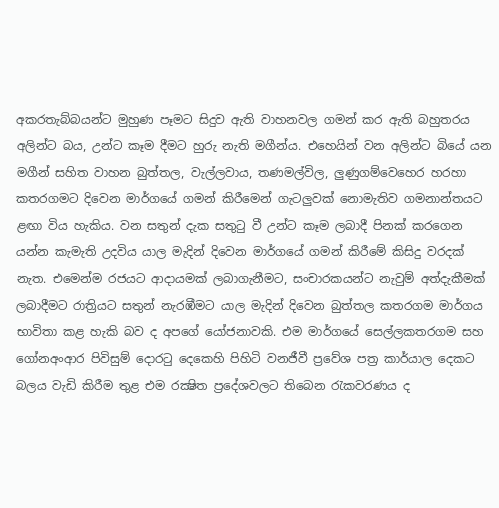අකරතැබ්බයන්ට මුහුණ පෑමට සිදුව ඇති වාහනවල ගමන් කර ඇති බහුතරය අලින්ට බය, උන්ට කෑම දීමට හුරු නැති මගීන්ය. එහෙයින් වන අලින්ට බියේ යන මගීන් සහිත වාහන බුත්තල, වැල්ලවාය, තණමල්විල, ලුණුගම්වෙහෙර හරහා කතරගමට දිවෙන මාර්ගයේ ගමන් කිරීමෙන් ගැටලුවක් නොමැතිව ගමනාන්තයට ළඟා විය හැකිය. වන සතුන් දැක සතුටු වී උන්ට කෑම ලබාදී පිනක් කරගෙන යන්න කැමැති උදවිය යාල මැදින් දිවෙන මාර්ගයේ ගමන් කිරීමේ කිසිදු වරදක් නැත. එමෙන්ම රජයට ආදායමක් ලබාගැනීමට, සංචාරකයන්ට නැවුම් අත්දැකීමක් ලබාදීමට රාත්‍රියට සතුන් නැරඹීමට යාල මැදින් දිවෙන බුත්තල කතරගම මාර්ගය භාවිතා කළ හැකි බව ද අපගේ යෝජනාවකි. එම මාර්ගයේ සෙල්ලකතරගම සහ ගෝනඅංආර පිවිසුම් දොරටු දෙකෙහි පිහිටි වනජීවී ප්‍රවේශ පත්‍ර කාර්යාල දෙකට බලය වැඩි කිරීම තුළ එම රක්‍ෂිත ප්‍රදේශවලට තිබෙන රැකවරණය ද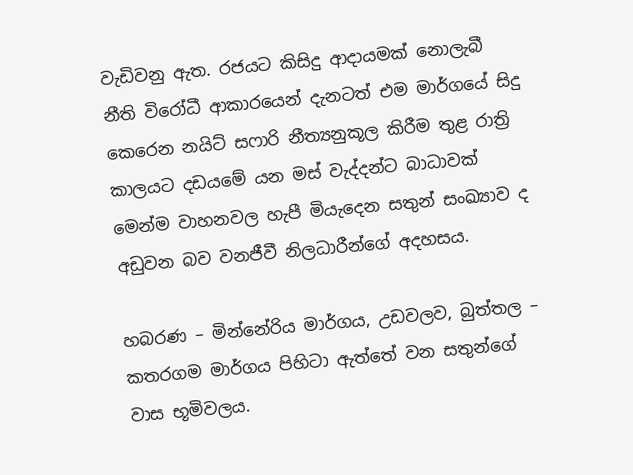වැඩිවනු ඇත. රජයට කිසිදු ආදායමක් නොලැබී නීති විරෝධී ආකාරයෙන් දැනටත් එම මාර්ගයේ සිදු කෙරෙන නයිට් සෆාරි නීත්‍යනුකූල කිරීම තුළ රාත්‍රි කාලයට දඩයමේ යන මස් වැද්දන්ට බාධාවක් මෙන්ම වාහනවල හැපී මියැදෙන සතුන් සංඛ්‍යාව ද අඩුවන බව වනජීවී නිලධාරීන්ගේ අදහසය.

හබරණ – මින්නේරිය මාර්ගය, උඩවලව, බුත්තල – කතරගම මාර්ගය පිහිටා ඇත්තේ වන සතුන්ගේ වාස භූමිවලය.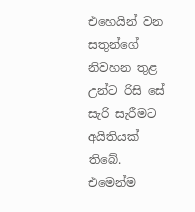එහෙයින් වන සතුන්ගේ නිවහන තුළ උන්ට රිසි සේ සැරි සැරීමට අයිතියක් තිබේ. එමෙන්ම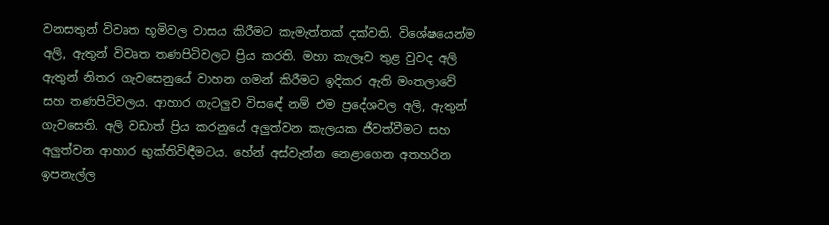වනසතුන් විවෘත භූමිවල වාසය කිරීමට කැමැත්තක් දක්වති. විශේෂයෙන්ම අලි, ඇතුන් විවෘත තණපිටිවලට ප්‍රිය කරති. මහා කැලෑව තුළ වුවද අලි ඇතුන් නිතර ගැවසෙනුයේ වාහන ගමන් කිරීමට ඉදිකර ඇති මංතලාවේ සහ තණපිටිවලය. ආහාර ගැටලුව විසඳේ නම් එම ප්‍රදේශවල අලි, ඇතුන් ගැවසෙති. අලි වඩාත් ප්‍රිය කරනුයේ අලුත්වන කැලයක ජීවත්වීමට සහ අලුත්වන ආහාර භුක්තිවිඳීමටය. හේන් අස්වැන්න නෙළාගෙන අතහරින ඉපනැල්ල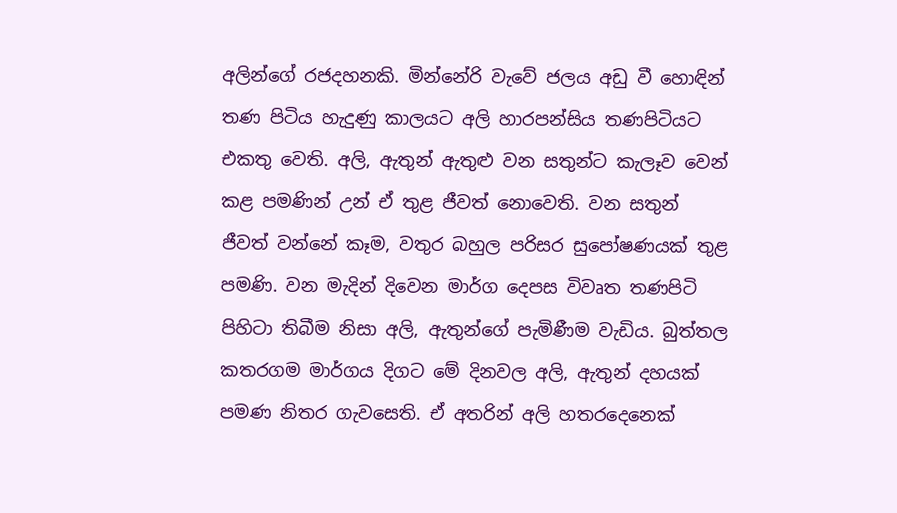අලින්ගේ රජදහනකි. මින්නේරි වැවේ ජලය අඩු වී හොඳින් තණ පිටිය හැදුණු කාලයට අලි හාරපන්සිය තණපිටියට එකතු වෙති. අලි, ඇතුන් ඇතුළු වන සතුන්ට කැලෑව වෙන් කළ පමණින් උන් ඒ තුළ ජීවත් නොවෙති. වන සතුන් ජීවත් වන්නේ කෑම, වතුර බහුල පරිසර සුපෝෂණයක් තුළ පමණි. වන මැදින් දිවෙන මාර්ග දෙපස විවෘත තණපිටි පිහිටා තිබීම නිසා අලි, ඇතුන්ගේ පැමිණීම වැඩිය. බුත්තල කතරගම මාර්ගය දිගට මේ දිනවල අලි, ඇතුන් දහයක් පමණ නිතර ගැවසෙති. ඒ අතරින් අලි හතරදෙනෙක්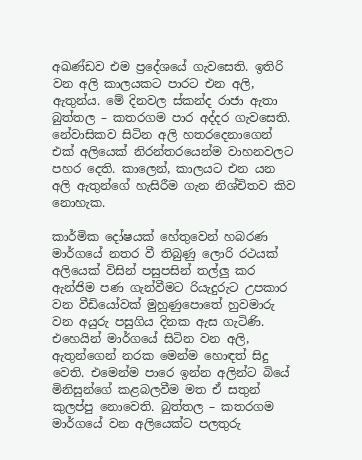අඛණ්ඩව එම ප්‍රදේශයේ ගැවසෙති. ඉතිරි වන අලි කාලයකට පාරට එන අලි, ඇතුන්ය. මේ දිනවල ස්කන්ද රාජා ඇතා බුත්තල – කතරගම පාර අද්දර ගැවසෙති. නේවාසිකව සිටින අලි හතරදෙනාගෙන් එක් අලියෙක් නිරන්තරයෙන්ම වාහනවලට පහර දෙති. කාලෙන්, කාලයට එන යන අලි ඇතුන්ගේ හැසිරීම ගැන නිශ්චිතව කිව නොහැක.

කාර්මික දෝෂයක් හේතුවෙන් හබරණ මාර්ගයේ නතර වී තිබුණු ලොරි රථයක් අලියෙක් විසින් පසුපසින් තල්ලු කර ඇන්ජිම පණ ගැන්වීමට රියැදුරුට උපකාර වන වීඩියෝවක් මුහුණුපොතේ හුවමාරු වන අයුරු පසුගිය දිනක ඇස ගැටිණි. එහෙයින් මාර්ගයේ සිටින වන අලි, ඇතුන්ගෙන් නරක මෙන්ම හොඳත් සිදු වෙති. එමෙන්ම පාරෙ ඉන්න අලින්ට බියේ මිනිසුන්ගේ කළබලවීම මත ඒ සතුන් කුලප්පු නොවෙති. බුත්තල – කතරගම මාර්ගයේ වන අලියෙක්ට පලතුරු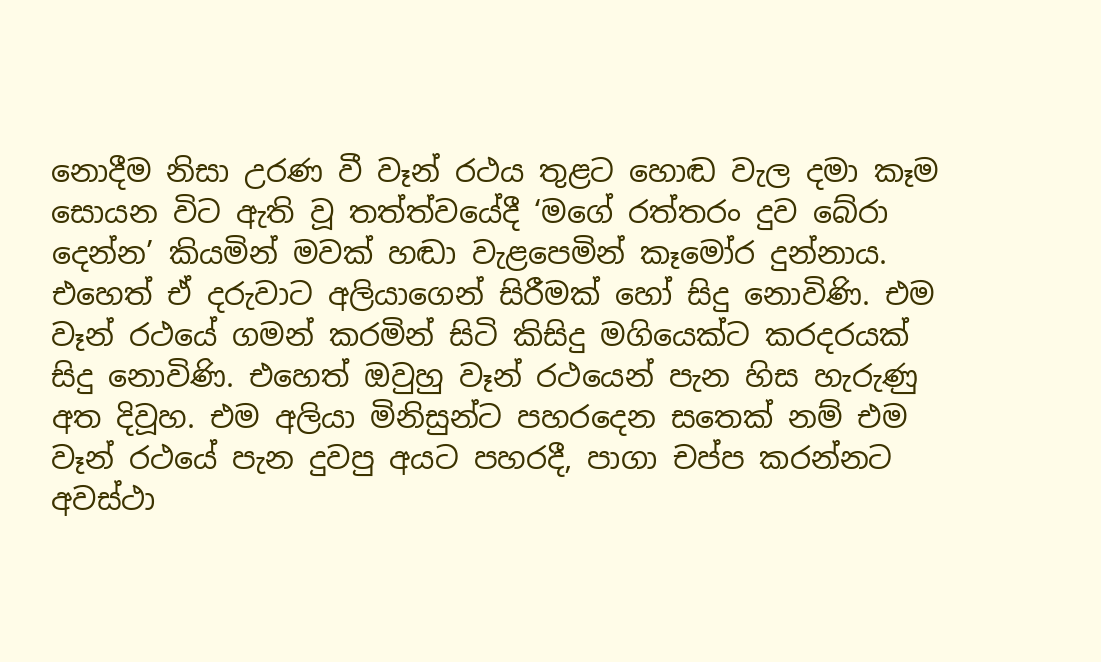නොදීම නිසා උරණ වී වෑන් රථය තුළට හොඬ වැල දමා කෑම සොයන විට ඇති වූ තත්ත්වයේදී ‘මගේ රත්තරං දුව බේරා දෙන්න’ කියමින් මවක් හඬා වැළපෙමින් කෑමෝර දුන්නාය. එහෙත් ඒ දරුවාට අලියාගෙන් සිරීමක් හෝ සිදු නොවිණි. එම වෑන් රථයේ ගමන් කරමින් සිටි කිසිදු මගියෙක්ට කරදරයක් සිදු නොවිණි. එහෙත් ඔවුහු වෑන් රථයෙන් පැන හිස හැරුණු අත දිවූහ. එම අලියා මිනිසුන්ට පහරදෙන සතෙක් නම් එම වෑන් රථයේ පැන දුවපු අයට පහරදී, පාගා චප්ප කරන්නට අවස්ථා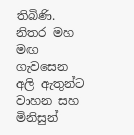තිබිණි. නිතර මහ මඟ ගැවසෙන අලි ඇතුන්ට වාහන සහ මිනිසුන්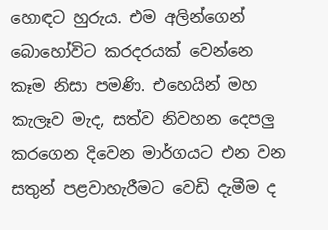හොඳට හුරුය. එම අලින්ගෙන් බොහෝවිට කරදරයක් වෙන්නෙ කෑම නිසා පමණි. එහෙයින් මහ කැලෑව මැද, සත්ව නිවහන දෙපලු කරගෙන දිවෙන මාර්ගයට එන වන සතුන් පළවාහැරීමට වෙඩි දැමීම ද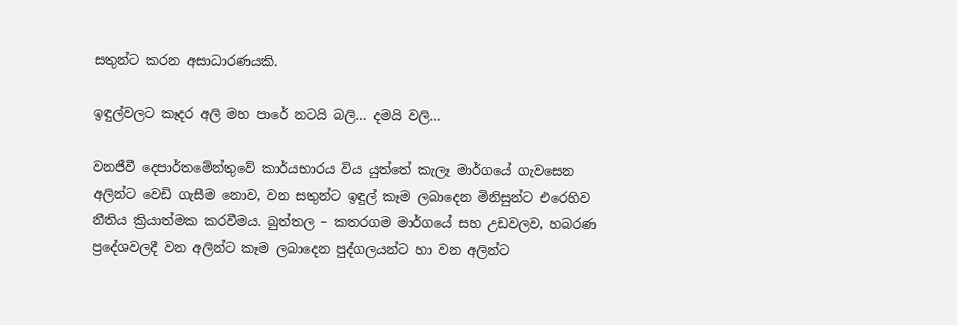සතුන්ට කරන අසාධාරණයකි.

ඉඳුල්වලට කෑදර අලි මහ පාරේ නටයි බලි… දමයි වලි…

වනජීවී දෙපාර්තමේන්තුවේ කාර්යභාරය විය යුත්තේ කැලෑ මාර්ගයේ ගැවසෙන අලින්ට වෙඩි ගැසීම නොව, වන සතුන්ට ඉඳුල් කෑම ලබාදෙන මිනිසුන්ට එරෙහිව නීතිය ක්‍රියාත්මක කරවීමය. බුත්තල – කතරගම මාර්ගයේ සහ උඩවලව, හබරණ ප්‍රදේශවලදී වන අලින්ට කෑම ලබාදෙන පුද්ගලයන්ට හා වන අලින්ට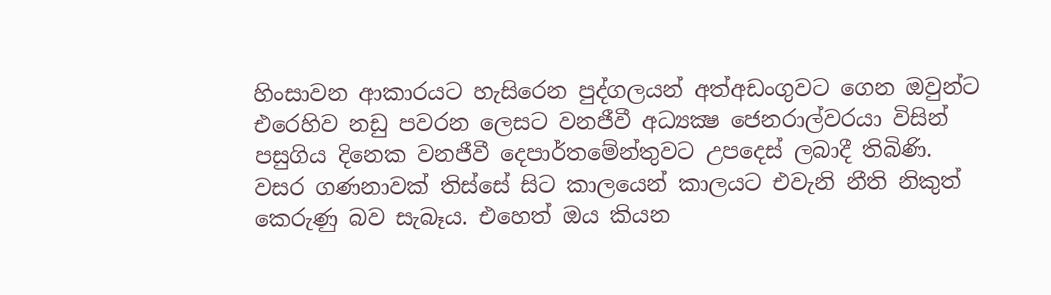හිංසාවන ආකාරයට හැසිරෙන පුද්ගලයන් අත්අඩංගුවට ගෙන ඔවුන්ට එරෙහිව නඩු පවරන ලෙසට වනජීවී අධ්‍යක්‍ෂ ජෙනරාල්වරයා විසින් පසුගිය දිනෙක වනජීවී දෙපාර්තමේන්තුවට උපදෙස් ලබාදී තිබිණි. වසර ගණනාවක් තිස්සේ සිට කාලයෙන් කාලයට එවැනි නීති නිකුත් කෙරුණු බව සැබෑය. එහෙත් ඔය කියන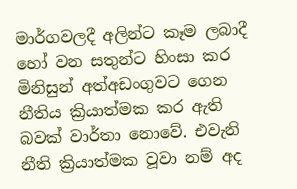මාර්ගවලදී අලින්ට කෑම ලබාදී හෝ වන සතුන්ට හිංසා කර මිනිසුන් අත්අඩංගුවට ගෙන නීතිය ක්‍රියාත්මක කර ඇති බවක් වාර්තා නොවේ. එවැනි නීති ක්‍රියාත්මක වූවා නම් අද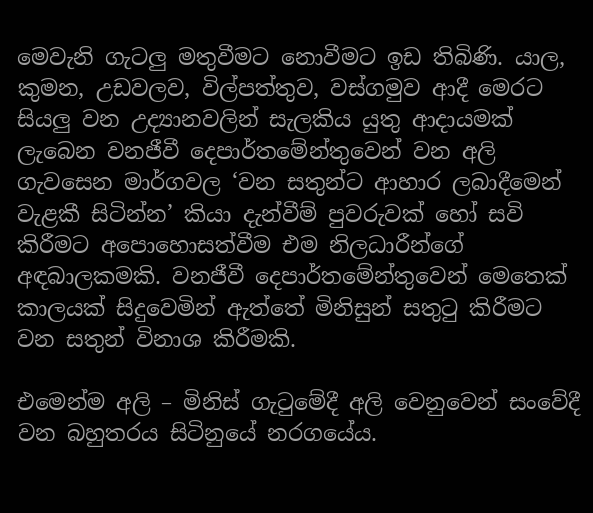මෙවැනි ගැටලු මතුවීමට නොවීමට ඉඩ තිබිණි. යාල, කුමන, උඩවලව, විල්පත්තුව, වස්ගමුව ආදී මෙරට සියලු වන උද්‍යානවලින් සැලකිය යුතු ආදායමක් ලැබෙන වනජීවී දෙපාර්තමේන්තුවෙන් වන අලි ගැවසෙන මාර්ගවල ‘වන සතුන්ට ආහාර ලබාදීමෙන් වැළකී සිටින්න’ කියා දැන්වීම් පුවරුවක් හෝ සවි කිරීමට අපොහොසත්වීම එම නිලධාරීන්ගේ අඳබාලකමකි. වනජීවී දෙපාර්තමේන්තුවෙන් මෙතෙක් කාලයක් සිදුවෙමින් ඇත්තේ මිනිසුන් සතුටු කිරීමට වන සතුන් විනාශ කිරීමකි.

එමෙන්ම අලි – මිනිස් ගැටුමේදී අලි වෙනුවෙන් සංවේදී වන බහුතරය සිටිනුයේ නරගයේය.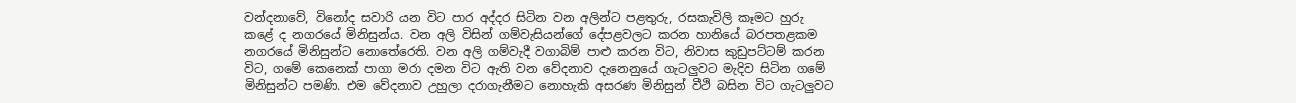වන්දනාවේ, විනෝද සවාරි යන විට පාර අද්දර සිටින වන අලින්ට පළතුරු, රසකැවිලි කෑමට හුරු කළේ ද නගරයේ මිනිසුන්ය. වන අලි විසින් ගම්වැසියන්ගේ දේපළවලට කරන හානියේ බරපතළකම නගරයේ මිනිසුන්ට නොතේරෙති. වන අලි ගම්වැදී වගාබිම් පාළු කරන විට, නිවාස කුඩුපට්ටම් කරන විට, ගමේ කෙනෙක් පාගා මරා දමන විට ඇති වන වේදනාව දැනෙනුයේ ගැටලුවට මැදිව සිටින ගමේ මිනිසුන්ට පමණි. එම වේදනාව උහුලා දරාගැනීමට නොහැකි අසරණ මිනිසුන් වීථි බසින විට ගැටලුවට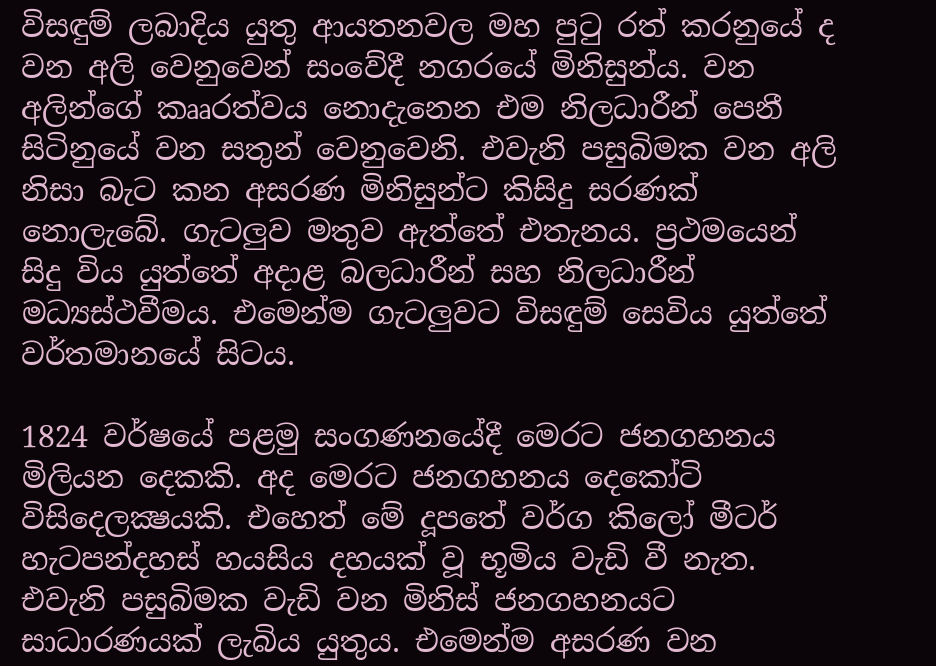විසඳුම් ලබාදිය යුතු ආයතනවල මහ පුටු රත් කරනුයේ ද වන අලි වෙනුවෙන් සංවේදී නගරයේ මිනිසුන්ය. වන අලින්ගේ කෲරත්වය නොදැනෙන එම නිලධාරීන් පෙනී සිටිනුයේ වන සතුන් වෙනුවෙනි. එවැනි පසුබිමක වන අලි නිසා බැට කන අසරණ මිනිසුන්ට කිසිදු සරණක් නොලැබේ. ගැටලුව මතුව ඇත්තේ එතැනය. ප්‍රථමයෙන් සිදු විය යුත්තේ අදාළ බලධාරීන් සහ නිලධාරීන් මධ්‍යස්ථවීමය. එමෙන්ම ගැටලුවට විසඳුම් සෙවිය යුත්තේ වර්තමානයේ සිටය.

1824 වර්ෂයේ පළමු සංගණනයේදී මෙරට ජනගහනය මිලියන දෙකකි. අද මෙරට ජනගහනය දෙකෝටි විසිදෙලක්‍ෂයකි. එහෙත් මේ දූපතේ වර්ග කිලෝ මීටර් හැටපන්දහස් හයසිය දහයක් වූ භූමිය වැඩි වී නැත. එවැනි පසුබිමක වැඩි වන මිනිස් ජනගහනයට සාධාරණයක් ලැබිය යුතුය. එමෙන්ම අසරණ වන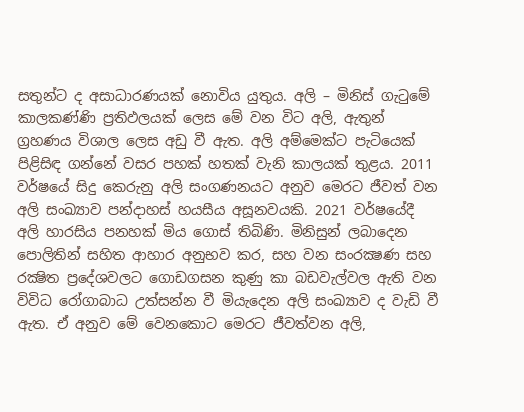සතුන්ට ද අසාධාරණයක් නොවිය යුතුය. අලි – මිනිස් ගැටුමේ කාලකණ්ණි ප්‍රතිඵලයක් ලෙස මේ වන විට අලි, ඇතුන් ග්‍රහණය විශාල ලෙස අඩු වී ඇත. අලි අම්මෙක්ට පැටියෙක් පිළිසිඳ ගන්නේ වසර පහක් හතක් වැනි කාලයක් තුළය. 2011 වර්ෂයේ සිදු කෙරුනු අලි සංගණනයට අනුව මෙරට ජීවත් වන අලි සංඛ්‍යාව පන්දාහස් හයසීය අසූනවයකි. 2021 වර්ෂයේදී අලි හාරසිය පනහක් මිය ගොස් තිබිණි. මිනිසුන් ලබාදෙන පොලිතින් සහිත ආහාර අනුභව කර, සහ වන සංරක්‍ෂණ සහ රක්‍ෂිත ප්‍රදේශවලට ගොඩගසන කුණු කා බඩවැල්වල ඇති වන විවිධ රෝගාබාධ උත්සන්න වී මියැදෙන අලි සංඛ්‍යාව ද වැඩි වී ඇත. ඒ අනුව මේ වෙනකොට මෙරට ජීවත්වන අලි,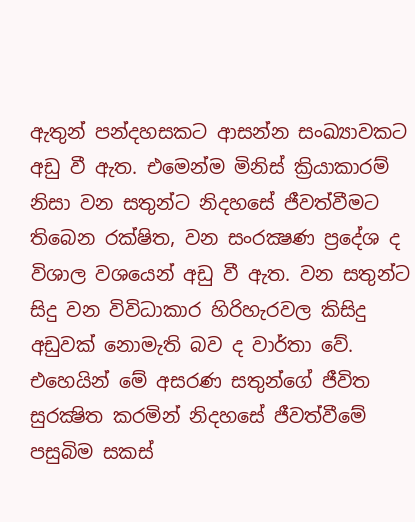ඇතුන් පන්දහසකට ආසන්න සංඛ්‍යාවකට අඩු වී ඇත. එමෙන්ම මිනිස් ක්‍රියාකාරම් නිසා වන සතුන්ට නිදහසේ ජීවත්වීමට තිබෙන රක්ෂිත, වන සංරක්‍ෂණ ප්‍රදේශ ද විශාල වශයෙන් අඩු වී ඇත. වන සතුන්ට සිදු වන විවිධාකාර හිරිහැරවල කිසිදු අඩුවක් නොමැති බව ද වාර්තා වේ. එහෙයින් මේ අසරණ සතුන්ගේ ජීවිත සුරක්‍ෂිත කරමින් නිදහසේ ජීවත්වීමේ පසුබිම සකස්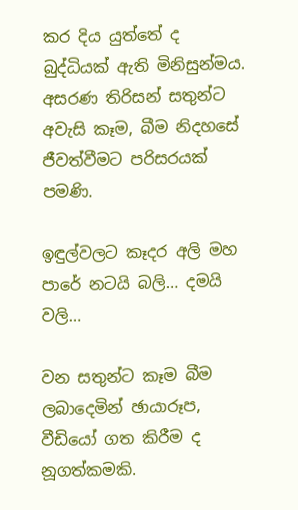කර දිය යුත්තේ ද බුද්ධියක් ඇති මිනිසුන්මය. අසරණ තිරිසන් සතුන්ට අවැසි කෑම, බීම නිදහසේ ජීවත්වීමට පරිසරයක් පමණි.

ඉඳුල්වලට කෑදර අලි මහ පාරේ නටයි බලි… දමයි වලි…

වන සතුන්ට කෑම බීම ලබාදෙමින් ඡායාරූප, වීඩියෝ ගත කිරීම ද නූගත්කමකි.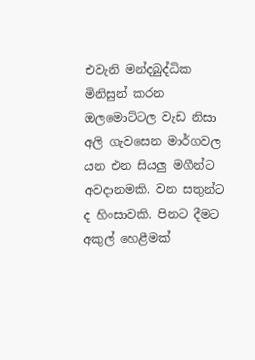එවැනි මන්දබුද්ධික මිනිසුන් කරන ඔලමොට්ටල වැඩ නිසා අලි ගැවසෙන මාර්ගවල යන එන සියලු මගීන්ට අවදානමකි. වන සතුන්ට ද හිංසාවකි. පිනට දීමට අකුල් හෙළීමක්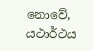නොවේ, යථාර්ථය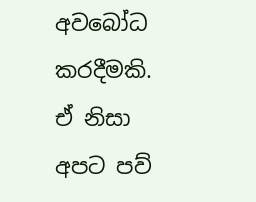අවබෝධ කරදීමකි. ඒ නිසා අපට පව්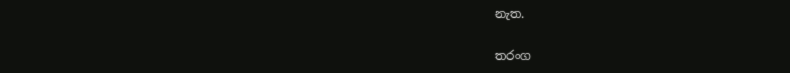නැත.

තරංග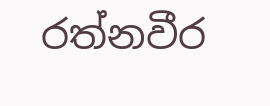රත්නවීර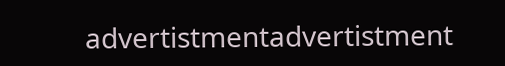advertistmentadvertistment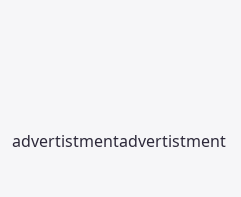advertistmentadvertistment